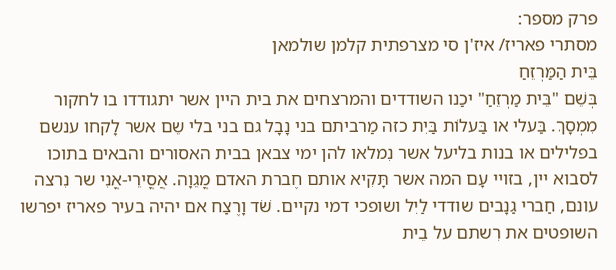פרק מספר:
מסתרי פאריז/ איז'ן סי מצרפתית קלמן שולמאן
בֵּית הַמַּרְזֵחַ
בְּשֵׁם "בֵּית מַרְזֵחַ" יכַנו השודדים והמרצחים את בית היין אשר יתגודדו בו לחקור מִמְסָךְ. בַּעלי או בַּעלוֹת בַּיִת כזה מַרביתם בני נָבָל גם בני בלי שֵם אשר לָקחו ענשם בפלילים או בנות בליעל אשר נִמלאו להן ימי צבאן בבית האסורים והבאים בתוכו לסבוא יין, בזויי עָם המה אשר תָּקִיא אותם חֶברת האדם מֳגֵוָה. אֲסֳירֵי-אֳנִי שר נִרצה עונם, חַברי גַנָבים שודדי לַיִל ושופכי דמי נקיים. שֹׁד וָרֶצַח אם יהיה בעיר פאריז יפרשו השופטים את רִשתם על בֵית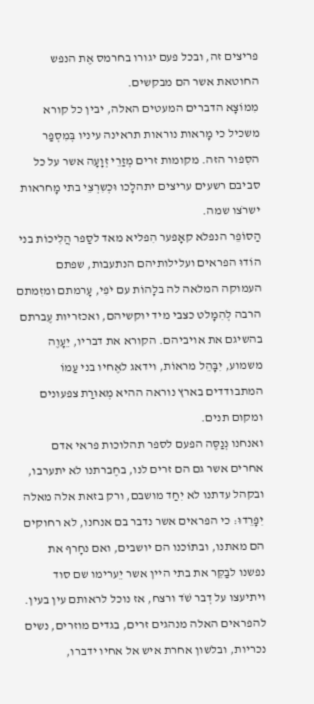פריצים זה, ובכל פעם יגורו בחרמס אֶת הנפש החוטאת אשר הם מבקשים.
מִמוֹצָא הדברים המעטים האלה, יבין כל קורא משכיל כי מָראות נוראות תראינה עיניו בְּמִסְפַר הסִפור הזה. מקומות זרים מְזַרֵי זְוָעָה אשר על כל סביבם רשעים עריצים יתהלָכו וּכְשִרְצֵי בתי מָחראות ישרֹצו שמה.
הַסוֹפֵר הנפלא קאָפער הִפליא מאד לסַפר הֲלִיכוֹת בני הוֹדוּ הפראים ועלילותיהם הנתעבות, שפתם העמוקה המלאה לה בלָהוֹת עם יֹפִי, עָרמתם ומזִמתם הרבה לְהִמָלט כצבי מיד יוקשיהם, ואכזריות עֶברתם בהשיגם את אויביהם. הקורא את דבריו, יֵעָוֶה משמוע, יִבָּהֵל מראוֹת, וידאג לאֶחיו בני עַמוֹ המתבודדים בארץ נוראה ההיא מְאוּרַת צפעונים ומקום תנים.
ואנחנו נְנַסֶּה הפעם לספר תהלוכות פראי אדם אחרים אשר גם הם זרים לנו, בחֶברתנו לא יתערבו, ובקהל עדתנו לא יִחַד מושבם, ורק בזאת אלה מאלה יִפָּרֵדוּ: כי הפראים אשר נדבר בם אנחנו, לא רחוקים הם מאתנו, ובתוֹכנו הם יושבים, ואם נחָרף את נפשנו לבַקֵּר את בתי היין אשר יֵערימו שם סוד ויתיעצו על דְבר שֹׁד ורצח, אז נוכל לראותם עין בעין.
להפראים האלה מנהגים זרים, בגדים מוזרים, נשים נכריות, ובלשון אחרת איש אל אחיו ידברו,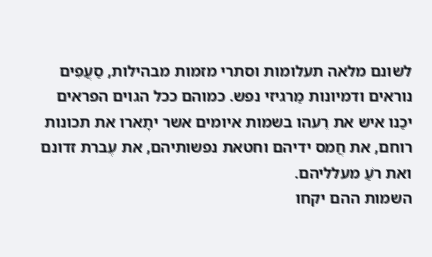לשונם מלאה תעלומות וסתרי מזמות מבהילות, סַעֲפִים נוראים ודמיונות מַרגיזי נפש. כמוהם ככל הגוים הפראים יכַנו איש את רֵעהו בשמות איומים אשר יתָארו את תכונות רוחם, את חֲמס ידיהם וחטאת נפשותיהם, את עֶברת זדונם ואת רֹעַ מעלליהם.
השמות ההם יקחו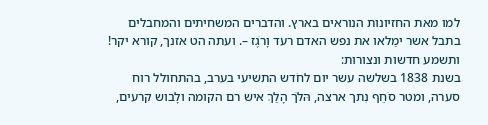למו מאת החזיונות הנוראים בארץ. והדברים המשחיתים והמחבלים בתבל אשר ימַלאו את נפש האדם רעד וָרֹגֶז –. ועתה הט אזנך, קורא יקר! ותשמע חדשות ונצורות:
בשנת 1838 בשלשה עשר יום לחֹדש התשיעי בערב, בהתחולל רוח סערה, ומטר סֹחֵף נִתך ארצה, הּלֹך הָלַךְ איש רם הקומה ולָבוש קרעים,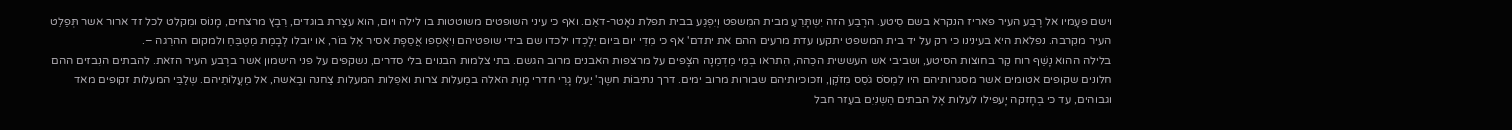וישם פעָמיו אל רֶבַע העיר פאריז הנקרא בשם סִיטע. הרֶבַע הזה יִשְתָּרֵעַ מבית המִשפט וְיִפְגַע בבית תפלת נאָטר-דאַם. ואף כי עיני השופטים משוטטות בו לילה ויום, הוא עצֶרת בוגדים, רֵבֶץ מרצחים, מָנוֹס ומִקלט לכל זד ארור אשר תְּפַלֵט העיר מקִרבה. נפלאת היא בעינינו כי רק על יד בית המשפט יתקעו עדת מרעים ההם את יתדם' אף כי מִדֵי יום בּיום יִלָכְדו ילכדו שם בידי שופטיהם וִיאֻסְפו אֲסֵפָת אסיר אֶל בּוֹר, או יובלו לְבָמַת מַטְבֵּחַ ולמקום ההרֵגה –.
בלילה ההוא נָשַׁף רוח קַר בחוצות הסיטע, ושביבי אש העששית הכֵהה, הִתראו בְמֵי מַדְמֵנָה הצָפים על מרצפות האבנים מרוב הגשם. בתי צלמות הבנוים בלי סדרים, נשקפים על פני הישמון אשר ברֶבע העיר הזאת. להבתים הנִבזים ההם חלונים שקופים אטומים אשר מסגרותיהם היו לִמְסֹס גֹסֵס מִזֹקֶן, וזכוכיותיהם שבורות מרוב ימים. דרך נתיבוֹת חשֶךְ' יַעלו גָרֵי חדרי מָוֶת האלה במַעלות צרות ואפֵלות המעלות צַחנה ובֶאשה, אל מַעֲלוֹתֵיהם. שְלַבֵּי המעלות זקופים מאד וגבוהים, עד כי בְחָזקה יָעפילו לעלות אֶל הבתים הַשְנִיִם בעֵזר חבל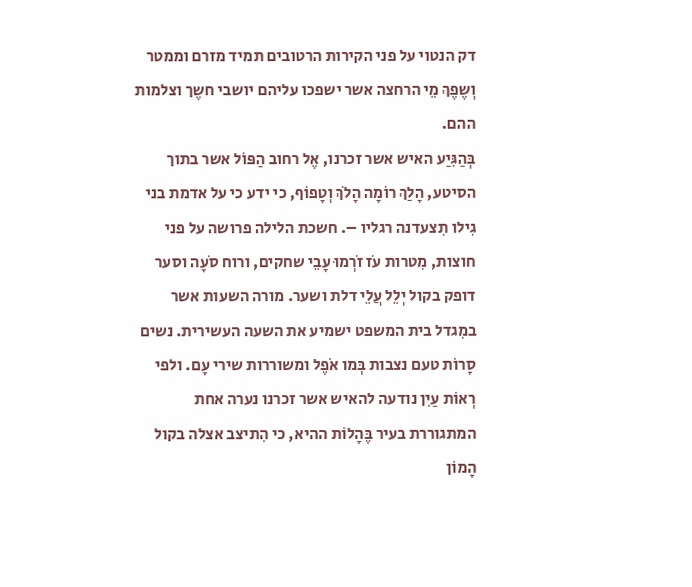דק הנטוי על פני הקירות הרטובים תמיד מזרם וממטר וְשֶפֶךְ מֵי הרחצה אשר ישפכו עליהם יושבי חשֶך וצלמות ההם.
בְּהַגִּיַע האיש אשר זכרנו, אֶל רחוב הַפּוֹל אשר בתוך הסיטע, הָלַךְ רוֹמָה הָלֹךְ וְטָפוֹף, כי ידע כי על אדמת בני גִילו תִצעדנה רגליו –. חשכת הלילה פרושה על פני חוצות, מִטרות עֹז זֹרְמוּ עָבֵי שחקים, ורוח סֹעָה וסער דופק בקול יְלֵל עֲלֵי דלת ושער. מורה השעות אשר במִגדל בית המשפט ישמיע את השעה העשירית. נשים סָרוֹת טעם נצבות בְּמו אֹפֶל ומשוררות שירי עָם. ולפי רְאוֹת עַיִן נודעה להאיש אשר זכרנו נערה אחת המתגוררת בעיר בֶּהָלוֹת ההיא, כי הִתיצב אצלה בקול הָמוֹן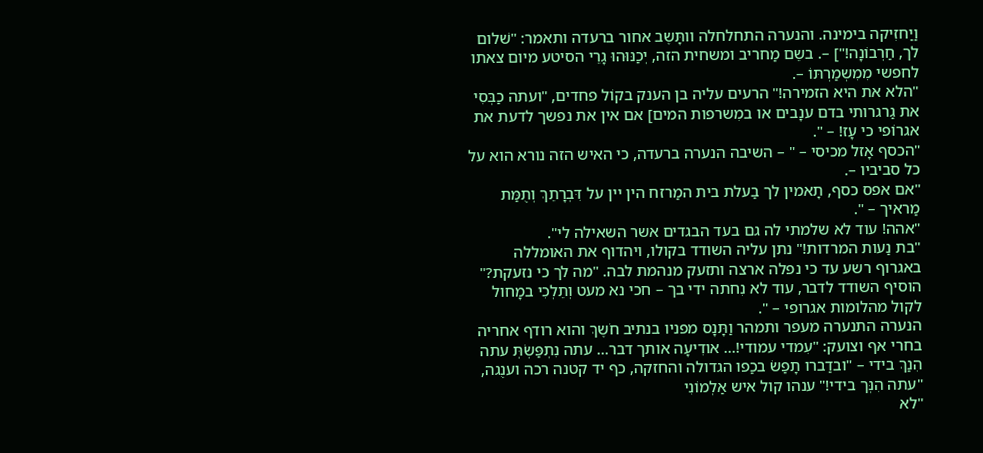וַיַחזִיקה בימינה. והנערה התחלחלה וותָּשֶב אחור ברעדה ותאמר: "שׁלום לך, חַרְבוֹנָה!"] –. בשֵם מַחריב ומשחית הזה, יְכַנּוּהוּ גָרֵי הסיטע מיום צאתו לחפשי מִמִשְמַרְתּוֹ –.
"הלא את היא הזמירה!" הרעים עליה בן הענק בקוֹל פחדים, "ועתה כַבְּסִי את גַרגרותי בדם ענָבים או במִשרפות המים] אם אין את נפשך לדעת את אגרוֹפי כי עָז! – ".
"הכסף אָזל מכיסי – " – השיבה הנערה ברעדה, כי האיש הזה נורא הוא על כל סביביו –.
"אם אפס כסף, תָאמין לך בַעלת בית המַרזח הין יין על דִּבְרָתֵךְ וְתֻמַּת מַראיך – ".
"אהה! עוד לא שלמתי לה גם בעד הבגדים אשר השאילה לי".
"בת נַעות המרדות!" נתן עליה השודד בקולו, ויהדוף את האומללה באגרוף רשע עד כי נפלה ארצה ותזעק מנהמת לבה. "מה לך כי נזעקת?" הוסיף השודד לדבר, עוד לא נִחתה ידי בך – חכי נא מעט וְתֵלְכִי במָחול לקול מהלומות אגרופי – ".
הנערה התנערה מעפר ותמהר וַתָּנָס מפניו בנתיב חֹשֶךְ והוא רודף אחריה בחרי אף וצועק: "עִמדי עמודי!... אודִיעָה אותך דבר... עתה נִתְפַּשְׂתְּ עתה הִנַךְ בידי – "ובדַברו תָפַשׂ בכַפו הגדולה והחזקה, כף יד קטנה רכה וענֻגה,
"עתה הִנְּך בידי!" ענהו קול איש אַלְמוֹנִי
"לא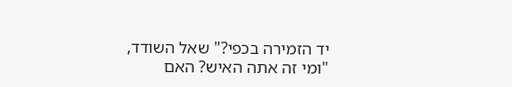יד הזמירה בכפי?" שאל השודד, "ומי זה אתה האיש? האם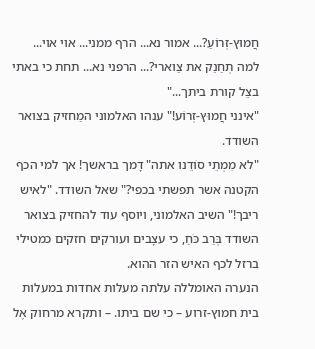חֲמוּץ-זְרוֹעַ?... אמור נא... הרף ממני... אוי אוי... למה תְחַנֵק את צַוארי?... הרפני נא... תחת כי באתי בצֵל קורת ביתך..."
"אינני חֲמוּץ-זְרוֹע!" ענהו האלמוני המַחזיק בצואר השודד.
"לא מִמְתֵי סוֹדֵנו אתה" דָמך בראשך! אך למי הכף הקטנה אשר תפשתי בכפי?" שאל השודד. "לאיש ריבך!" השיב האלמוני, ויוסף עוד להחזיק בצואר השודד בְּרַב כֹּחַ, כי עצָבים ועורקים חזקים כמטילי ברזל לכף האיש הזר ההוא.
הנערה האומללה עלתה מעלות אחדות במעלות בית חמוץ-זרוע – כי שם ביתו. – ותקרא מרחוק אֶל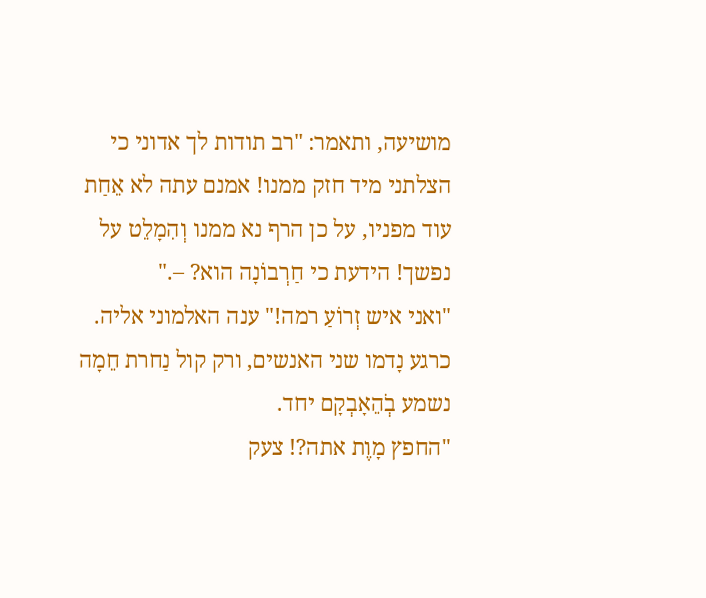מושיעה, ותאמר: "רב תודות לך אדוני כי הצלתני מיד חזק ממנו! אמנם עתה לא אֵחַת עוד מפניו, על כן הרף נא ממנו וְהִמָלֵט על נפשך! הידעת כי חַרְבוֹנָה הוא? –."
"ואני איש זְרוֹעַ רמה!" ענה האלמוני אליה.
כרגע נָדמו שני האנשים, ורק קול נַחרת חֵמָה נשמע בְׁהֵאָבְקָם יחד.
"החפץ מָוֶת אתה?! צעק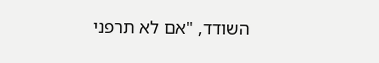השודד, "אם לא תרפני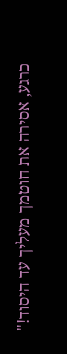כרגע, אסירה את חוטמך מעליך עד היסוד!"